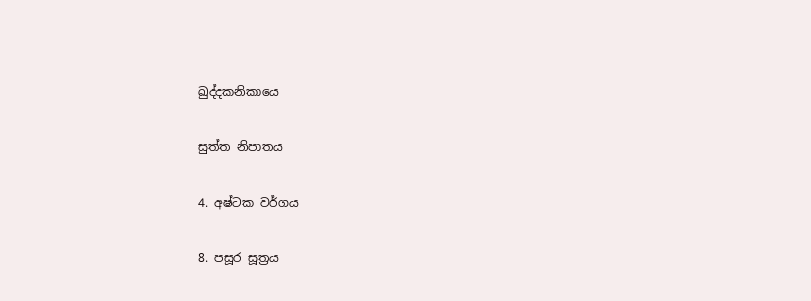ඛුද්දකනිකායෙ

සුත්ත නිපාතය

4. අෂ්ටක වර්ගය

8. පසූර සූත්‍රය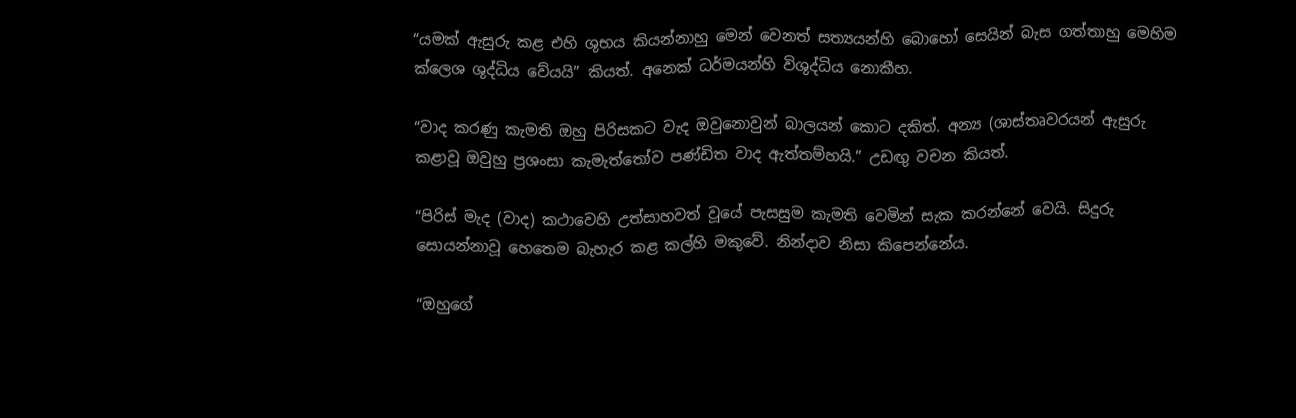“යමක් ඇසුරු කළ එහි ශුභය කියන්නාහු මෙන් වෙනත් සත්‍යයන්හි බොහෝ සෙයින් බැස ගත්තාහු මෙහිම ක්ලෙශ ශුද්ධිය වේයයි” කියත්. අනෙක් ධර්මයන්හි විශුද්ධිය නොකීහ.

“වාද කරණු කැමති ඔහු පිරිසකට වැද ඔවුනොවුන් බාලයන් කොට දකිත්. අන්‍ය (ශාස්තෘවරයන් ඇසුරු කළාවූ ඔවුහු ප්‍රශංසා කැමැත්තෝව පණ්ඩිත වාද ඇත්තම්හයි.” උඩඟු වචන කියත්.

“පිරිස් මැද (වාද) කථාවෙහි උත්සාහවත් වූයේ පැසසුම කැමති වෙමින් සැක කරන්නේ වෙයි. සිදුරු සොයන්නාවූ හෙතෙම බැහැර කළ කල්හි මකුවේ. නින්දාව නිසා කිපෙන්නේය.

“ඔහුගේ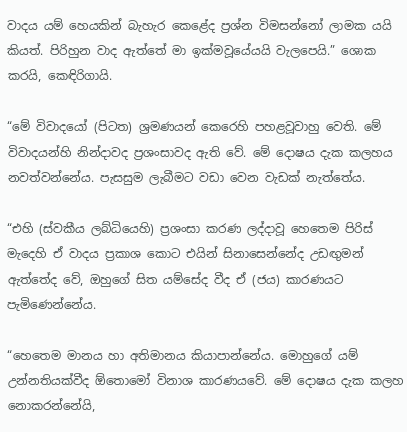වාදය යම් හෙයකින් බැහැර කෙළේද ප්‍රශ්න විමසන්නෝ ලාමක යයි කියත්. පිරිහුන වාද ඇත්තේ මා ඉක්මවූයේයයි වැලපෙයි.” ශොක කරයි, කෙඳිරිගායි.

“මේ විවාදයෝ (පිටත) ශ්‍රමණයන් කෙරෙහි පහළවූවාහු වෙති. මේ විවාදයන්හි නින්දාවද ප්‍රශංසාවද ඇති වේ. මේ දොෂය දැක කලහය නවත්වන්නේය. පැසසුම ලැබීමට වඩා වෙන වැඩක් නැත්තේය.

“එහි (ස්වකීය ලබ්ධියෙහි) ප්‍රශංසා කරණ ලද්දාවූ හෙතෙම පිරිස් මැදෙහි ඒ වාදය ප්‍රකාශ කොට එයින් සිනාසෙන්නේද උඩඟුමන් ඇත්තේද වේ, ඔහුගේ සිත යම්සේද වීද ඒ (ජය) කාරණයට පැමිණෙන්නේය.

“හෙතෙම මානය හා අතිමානය කියාපාන්නේය. මොහුගේ යම් උන්නතියක්වීද ඕතොමෝ විනාශ කාරණයවේ. මේ දොෂය දැක කලහ නොකරන්නේයි,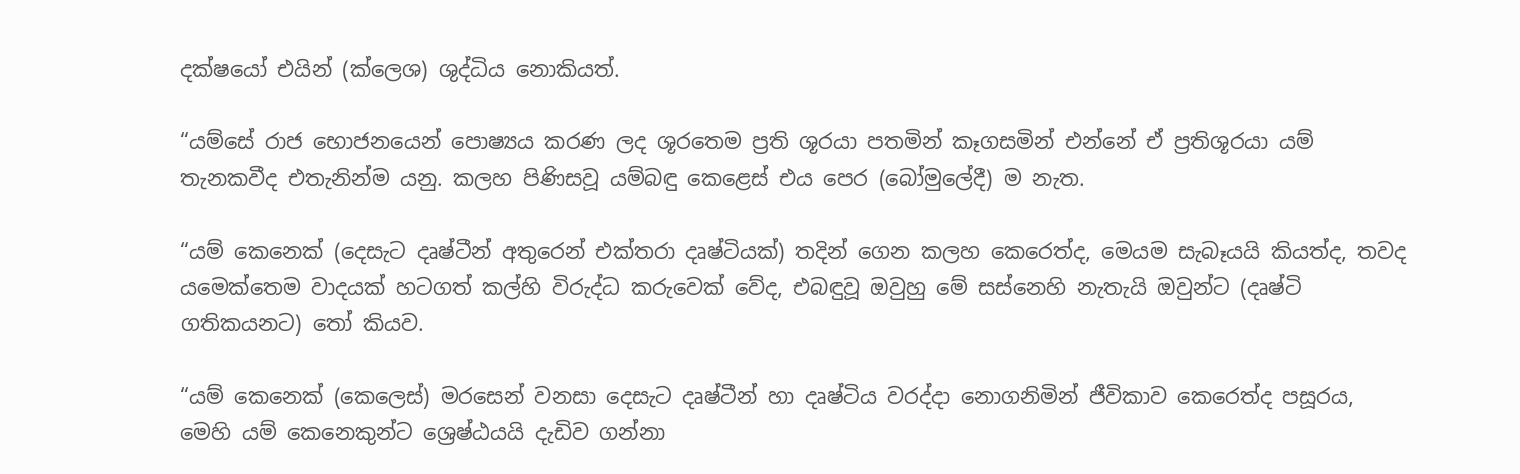දක්ෂයෝ එයින් (ක්ලෙශ) ශුද්ධිය නොකියත්.

“යම්සේ රාජ භොජනයෙන් පොෂ්‍යය කරණ ලද ශූරතෙම ප්‍රති ශූරයා පතමින් කෑගසමින් එන්නේ ඒ ප්‍රතිශූරයා යම් තැනකවීද එතැනින්ම යනු. කලහ පිණිසවූ යම්බඳු කෙළෙස් එය පෙර (බෝමුලේදී) ම නැත.

“යම් කෙනෙක් (දෙසැට දෘෂ්ටීන් අතුරෙන් එක්තරා දෘෂ්ටියක්) තදින් ගෙන කලහ කෙරෙත්ද, මෙයම සැබෑයයි කියත්ද, තවද යමෙක්තෙම වාදයක් හටගත් කල්හි විරුද්ධ කරුවෙක් වේද, එබඳුවූ ඔවුහු මේ සස්නෙහි නැතැයි ඔවුන්ට (දෘෂ්ටි ගතිකයනට) තෝ කියව.

“යම් කෙනෙක් (කෙලෙස්) මරසෙන් වනසා දෙසැට දෘෂ්ටීන් හා දෘෂ්ටිය වරද්දා නොගනිමින් ජීවිකාව කෙරෙත්ද පසූරය, මෙහි යම් කෙනෙකුන්ට ශ්‍රෙෂ්ඨයයි දැඩිව ගන්නා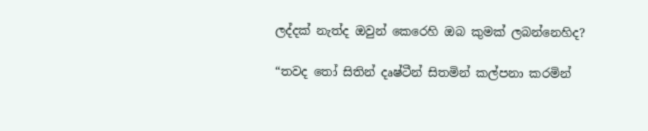ලද්දක් නැත්ද ඔවුන් කෙරෙහි ඔබ කුමක් ලබන්නෙහිද?

“තවද තෝ සිතින් දෘෂ්ටීන් සිතමින් කල්පනා කරමින්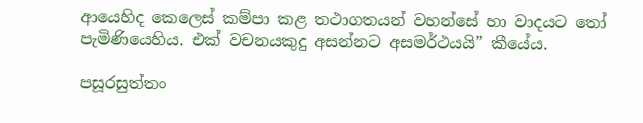ආයෙහිද කෙලෙස් කම්පා කළ තථාගතයන් වහන්සේ හා වාදයට තෝ පැමිණියෙහිය. එක් වචනයකුදු අසන්නට අසමර්ථයයි” කීයේය.

පසූරසුත්තං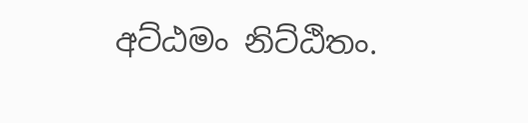අට්ඨමං නිට්ඨිතං.